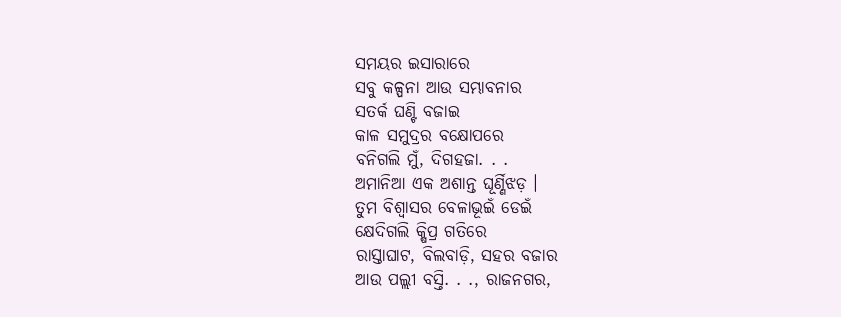ସମୟର ଇସାରାରେ
ସବୁ କଳ୍ପନା ଆଉ ସମ୍ଭାବନାର
ସତର୍କ ଘଣ୍ଟି ବଜାଇ
କାଳ ସମୁଦ୍ରର ବକ୍ଷୋପରେ
ବନିଗଲି ମୁଁ, ଦିଗହଜା. . .
ଅମାନିଆ ଏକ ଅଶାନ୍ତ ଘୂର୍ଣ୍ଣିଝଡ଼ ।
ତୁମ ବିଶ୍ୱାସର ବେଳାଭୂଇଁ ଡେଇଁ
କ୍ଷେଦିଗଲି କ୍ଷିପ୍ର ଗତିରେ
ରାସ୍ତାଘାଟ, ବିଲବାଡ଼ି, ସହର ବଜାର
ଆଉ ପଲ୍ଲୀ ବସ୍ତି. . ., ରାଜନଗର,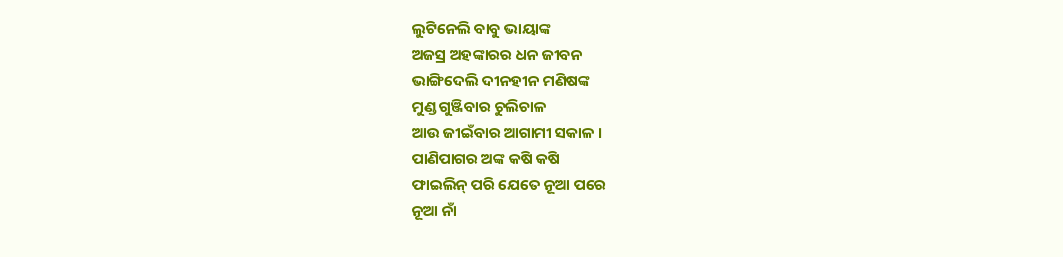ଲୁଟିନେଲି ବାବୁ ଭାୟାଙ୍କ
ଅଜସ୍ର ଅହଙ୍କାରର ଧନ ଜୀବନ
ଭାଙ୍ଗିଦେଲି ଦୀନହୀନ ମଣିଷଙ୍କ
ମୁଣ୍ଡ ଗୁଞ୍ଜିବାର ଚୁଲିଚାଳ
ଆଉ ଜୀଇଁବାର ଆଗାମୀ ସକାଳ ।
ପାଣିପାଗର ଅଙ୍କ କଷି କଷି
ଫାଇଲିନ୍ ପରି ଯେତେ ନୂଆ ପରେ
ନୂଆ ନାଁ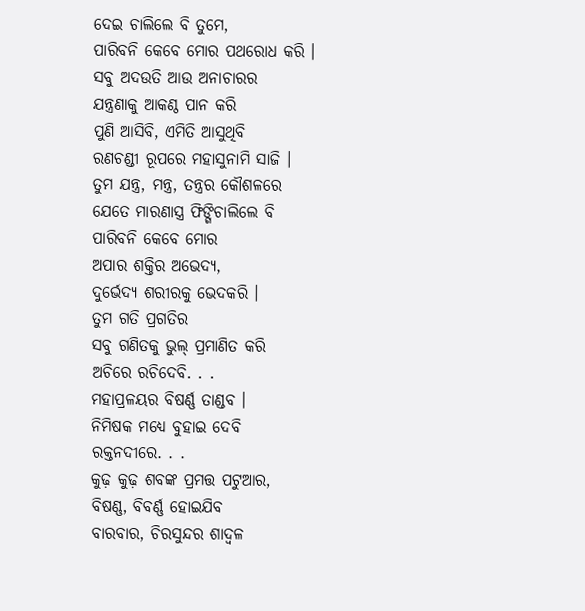ଦେଇ ଚାଲିଲେ ବି ତୁମେ,
ପାରିବନି କେବେ ମୋର ପଥରୋଧ କରି ।
ସବୁ ଅଦଉତି ଆଉ ଅନାଚାରର
ଯନ୍ତ୍ରଣାକୁ ଆକଣ୍ଠ ପାନ କରି
ପୁଣି ଆସିବି, ଏମିତି ଆସୁଥିବି
ରଣଚଣ୍ଡୀ ରୂପରେ ମହାସୁନାମି ସାଜି ।
ତୁମ ଯନ୍ତ୍ର, ମନ୍ତ୍ର, ତନ୍ତ୍ରର କୌଶଳରେ
ଯେତେ ମାରଣାସ୍ତ୍ର ଫିଙ୍ଗିଚାଲିଲେ ବି
ପାରିବନି କେବେ ମୋର
ଅପାର ଶକ୍ତିର ଅଭେଦ୍ୟ,
ଦୁର୍ଭେଦ୍ୟ ଶରୀରକୁ ଭେଦକରି ।
ତୁମ ଗତି ପ୍ରଗତିର
ସବୁ ଗଣିତକୁ ଭୁଲ୍ ପ୍ରମାଣିତ କରି
ଅଚିରେ ରଚିଦେବି. . .
ମହାପ୍ରଳୟର ବିଷର୍ଣ୍ଣ ତାଣ୍ଡବ ।
ନିମିଷକ ମଧ୍ୟେ ବୁହାଇ ଦେବି
ରକ୍ତନଦୀରେ. . .
କୁଢ଼ କୁଢ଼ ଶବଙ୍କ ପ୍ରମତ୍ତ ପଟୁଆର,
ବିଷଣ୍ଣ, ବିବର୍ଣ୍ଣ ହୋଇଯିବ
ବାରବାର, ଚିରସୁନ୍ଦର ଶାଦ୍ବଳ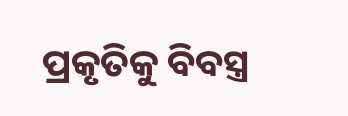ପ୍ରକୃତିକୁ ବିବସ୍ତ୍ର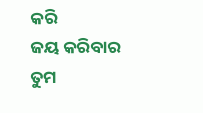କରି
ଜୟ କରିବାର ତୁମ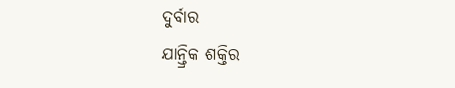ଦୁର୍ବାର
ଯାନ୍ତ୍ରିକ ଶକ୍ତିର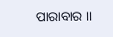ପାରାବାର ।।